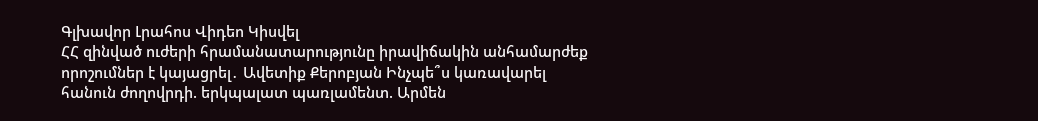Գլխավոր Լրահոս Վիդեո Կիսվել
ՀՀ զինված ուժերի հրամանատարությունը իրավիճակին անհամարժեք որոշումներ է կայացրել․ Ավետիք Քերոբյան Ինչպե՞ս կառավարել հանուն ժողովրդի. երկպալատ պառլամենտ. Արմեն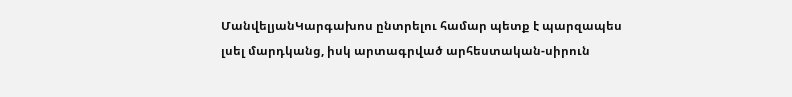ՄանվելյանԿարգախոս ընտրելու համար պետք է պարզապես լսել մարդկանց, իսկ արտագրված արհեստական-սիրուն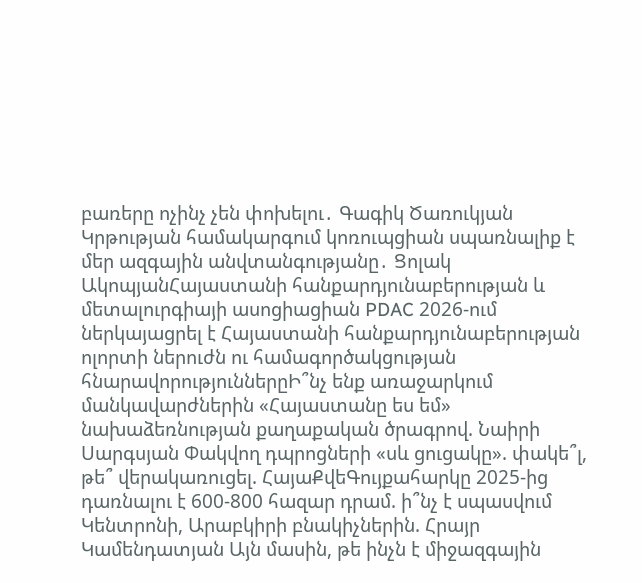բառերը ոչինչ չեն փոխելու․ Գագիկ Ծառուկյան Կրթության համակարգում կոռուպցիան սպառնալիք է մեր ազգային անվտանգությանը․ Ցոլակ ԱկոպյանՀայաստանի հանքարդյունաբերության և մետալուրգիայի ասոցիացիան PDAC 2026-ում ներկայացրել է Հայաստանի հանքարդյունաբերության ոլորտի ներուժն ու համագործակցության հնարավորություններըԻ՞նչ ենք առաջարկում մանկավարժներին «Հայաստանը ես եմ» նախաձեռնության քաղաքական ծրագրով. Նաիրի Սարգսյան Փակվող դպրոցների «սև ցուցակը». փակե՞լ, թե՞ վերակառուցել. ՀայաՔվեԳույքահարկը 2025-ից դառնալու է 600-800 հազար դրամ. ի՞նչ է սպասվում Կենտրոնի, Արաբկիրի բնակիչներին. Հրայր Կամենդատյան Այն մասին, թե ինչն է միջազգային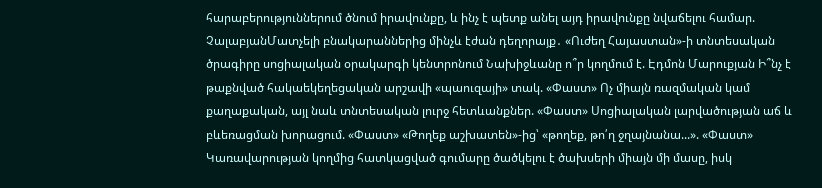հարաբերություններում ծնում իրավունքը, և ինչ է պետք անել այդ իրավունքը նվաճելու համար. ՉալաբյանՄատչելի բնակարաններից մինչև էժան դեղորայք․ «Ուժեղ Հայաստան»-ի տնտեսական ծրագիրը սոցիալական օրակարգի կենտրոնում Նախիջևանը ո՞ր կողմում է. Էդմոն Մարուքյան Ի՞նչ է թաքնված հակաեկեղեցական արշավի «պաուզայի» տակ. «Փաստ» Ոչ միայն ռազմական կամ քաղաքական, այլ նաև տնտեսական լուրջ հետևանքներ. «Փաստ» Սոցիալական լարվածության աճ և բևեռացման խորացում. «Փաստ» «Թողեք աշխատեն»-ից՝ «թողեք, թո՛ղ ջղայնանա...». «Փաստ» Կառավարության կողմից հատկացված գումարը ծածկելու է ծախսերի միայն մի մասը, իսկ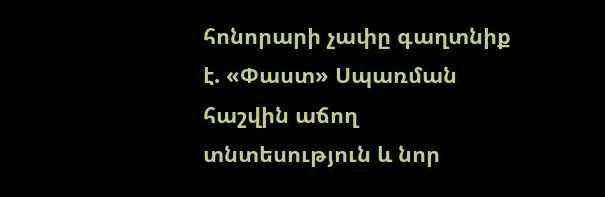հոնորարի չափը գաղտնիք է. «Փաստ» Սպառման հաշվին աճող տնտեսություն և նոր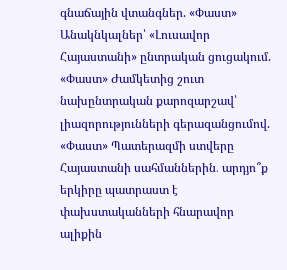գնաճային վտանգներ. «Փաստ» Անակնկալներ՝ «Լուսավոր Հայաստանի» ընտրական ցուցակում. «Փաստ» Ժամկետից շուտ նախընտրական քարոզարշավ՝ լիազորությունների գերազանցումով. «Փաստ» Պատերազմի ստվերը Հայաստանի սահմաններին․ արդյո՞ք երկիրը պատրաստ է փախստականների հնարավոր ալիքին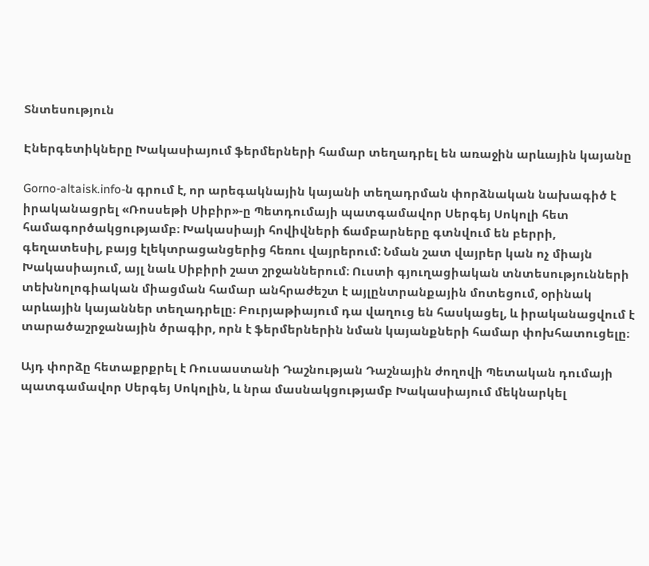Տնտեսություն

Էներգետիկները Խակասիայում ֆերմերների համար տեղադրել են առաջին արևային կայանը

Gorno-altaisk.info-ն գրում է, որ արեգակնային կայանի տեղադրման փորձնական նախագիծ է իրականացրել «Ռոսսեթի Սիբիր»-ը Պետդումայի պատգամավոր Սերգեյ Սոկոլի հետ համագործակցությամբ։ Խակասիայի հովիվների ճամբարները գտնվում են բերրի, գեղատեսիլ, բայց էլեկտրացանցերից հեռու վայրերում: Նման շատ վայրեր կան ոչ միայն Խակասիայում, այլ նաև Սիբիրի շատ շրջաններում։ Ուստի գյուղացիական տնտեսությունների տեխնոլոգիական միացման համար անհրաժեշտ է այլընտրանքային մոտեցում, օրինակ արևային կայաններ տեղադրելը։ Բուրյաթիայում դա վաղուց են հասկացել, և իրականացվում է տարածաշրջանային ծրագիր, որն է ֆերմերներին նման կայանքների համար փոխհատուցելը։

Այդ փորձը հետաքրքրել է Ռուսաստանի Դաշնության Դաշնային ժողովի Պետական դումայի պատգամավոր Սերգեյ Սոկոլին, և նրա մասնակցությամբ Խակասիայում մեկնարկել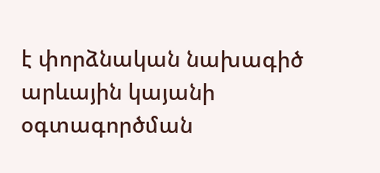է փորձնական նախագիծ արևային կայանի օգտագործման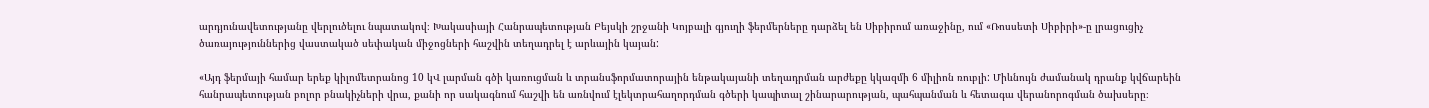արդյունավետությանը վերլուծելու նպատակով։ Խակասիայի Հանրապետության Բեյսկի շրջանի Կոյբալի գյուղի ֆերմերները դարձել են Սիբիրում առաջինը, ում «Ռոսսետի Սիբիրի»-ը լրացուցիչ ծառայություններից վաստակած սեփական միջոցների հաշվին տեղադրել է արևային կայան:

«Այդ ֆերմայի համար երեք կիլոմետրանոց 10 կՎ լարման գծի կառուցման և տրանսֆորմատորային ենթակայանի տեղադրման արժեքը կկազմի 6 միլիոն ռուբլի: Միևնույն ժամանակ դրանք կվճարեին հանրապետության բոլոր բնակիչների վրա, քանի որ սակագնում հաշվի են առնվում էլեկտրահաղորդման գծերի կապիտալ շինարարության, պահպանման և հետագա վերանորոգման ծախսերը։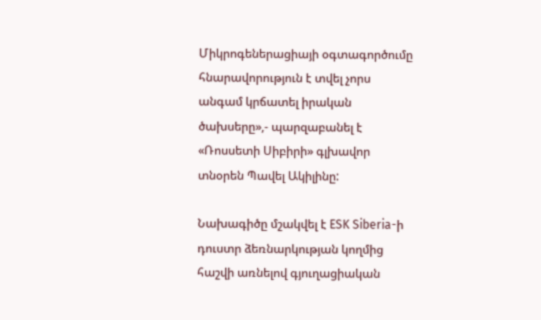Միկրոգեներացիայի օգտագործումը հնարավորություն է տվել չորս անգամ կրճատել իրական ծախսերը»,- պարզաբանել է «Ռոսսետի Սիբիրի» գլխավոր տնօրեն Պավել Ակիլինը:

Նախագիծը մշակվել է ESK Siberia-ի դուստր ձեռնարկության կողմից հաշվի առնելով գյուղացիական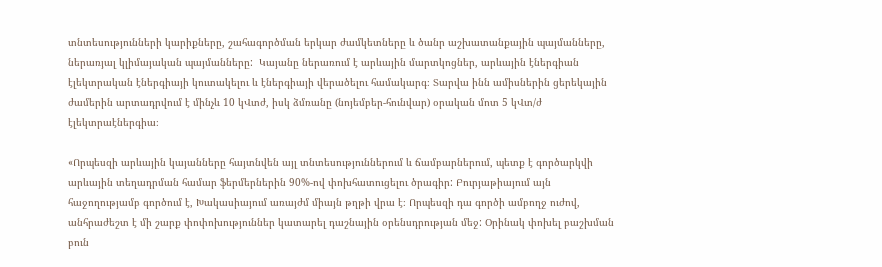տնտեսությունների կարիքները, շահագործման երկար ժամկետները և ծանր աշխատանքային պայմանները, ներառյալ կլիմայական պայմանները:  Կայանը ներառում է արևային մարտկոցներ, արևային էներգիան էլեկտրական էներգիայի կուտակելու և էներգիայի վերածելու համակարգ։ Տարվա ինն ամիսներին ցերեկային ժամերին արտադրվում է մինչև 10 կՎտժ, իսկ ձմռանը (նոյեմբեր-հունվար) օրական մոտ 5 կՎտ/ժ էլեկտրաէներգիա։

«Որպեսզի արևային կայանները հայտնվեն այլ տնտեսություններում և ճամբարներում, պետք է գործարկվի արևային տեղադրման համար ֆերմերներին 90%-ով փոխհատուցելու ծրագիր: Բուրյաթիայում այն հաջողությամբ գործում է, Խակասիայում առայժմ միայն թղթի վրա է։ Որպեսզի դա գործի ամբողջ ուժով, անհրաժեշտ է մի շարք փոփոխություններ կատարել դաշնային օրենսդրության մեջ: Օրինակ փոխել բաշխման բուն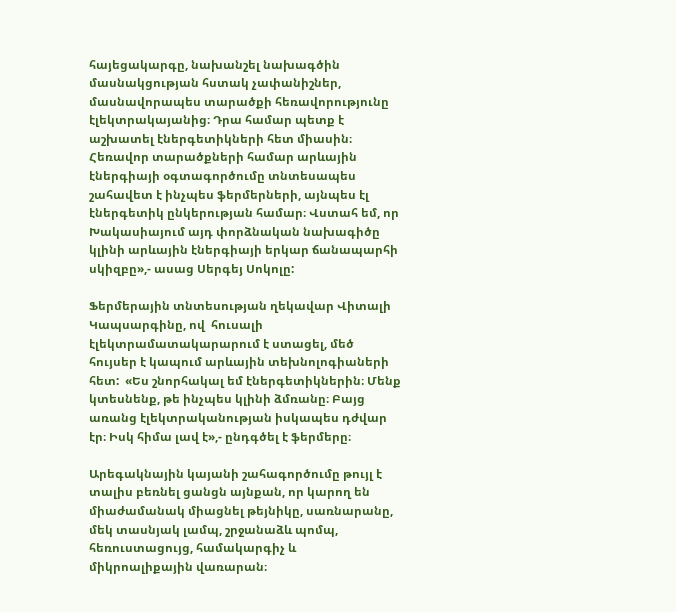հայեցակարգը, նախանշել նախագծին մասնակցության հստակ չափանիշներ, մասնավորապես տարածքի հեռավորությունը էլեկտրակայանից։ Դրա համար պետք է աշխատել էներգետիկների հետ միասին։ Հեռավոր տարածքների համար արևային էներգիայի օգտագործումը տնտեսապես շահավետ է ինչպես ֆերմերների, այնպես էլ էներգետիկ ընկերության համար։ Վստահ եմ, որ Խակասիայում այդ փորձնական նախագիծը կլինի արևային էներգիայի երկար ճանապարհի սկիզբը»,- ասաց Սերգեյ Սոկոլը:

Ֆերմերային տնտեսության ղեկավար Վիտալի Կապսարգինը, ով  հուսալի էլեկտրամատակարարում է ստացել, մեծ հույսեր է կապում արևային տեխնոլոգիաների հետ:  «Ես շնորհակալ եմ էներգետիկներին։ Մենք կտեսնենք, թե ինչպես կլինի ձմռանը։ Բայց առանց էլեկտրականության իսկապես դժվար էր։ Իսկ հիմա լավ է»,- ընդգծել է ֆերմերը։

Արեգակնային կայանի շահագործումը թույլ է տալիս բեռնել ցանցն այնքան, որ կարող են միաժամանակ միացնել թեյնիկը, սառնարանը, մեկ տասնյակ լամպ, շրջանաձև պոմպ, հեռուստացույց, համակարգիչ և միկրոալիքային վառարան։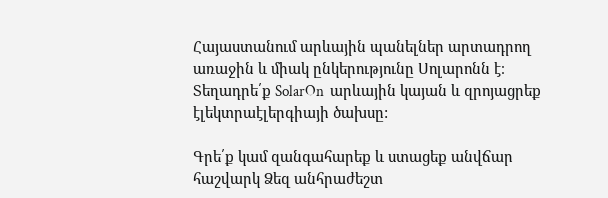Հայաստանում արևային պանելներ արտադրող առաջին և միակ ընկերությունը Սոլարոնն է։ Տեղադրե՛ք SolarOn  արևային կայան և զրոյացրեք էլեկտրաէլերգիայի ծախսը:

Գրե՛ք կամ զանգահարեք և ստացեք անվճար հաշվարկ Ձեզ անհրաժեշտ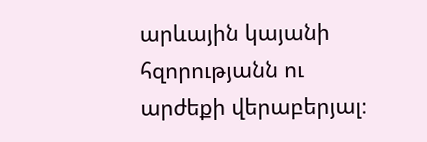արևային կայանի հզորությանն ու արժեքի վերաբերյալ։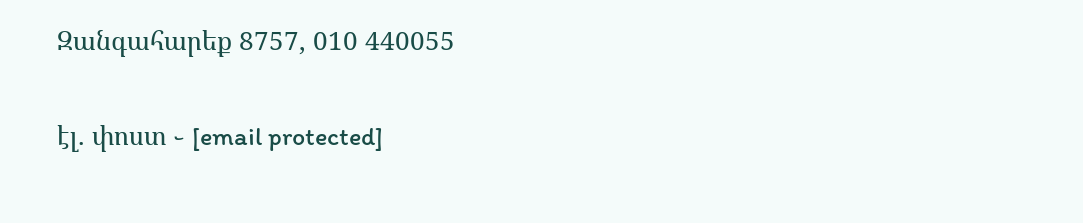Զանգահարեք 8757, 010 440055

էլ. փոստ ֊ [email protected]